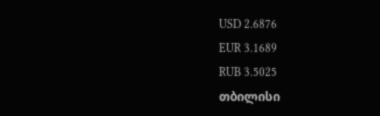USD 2.6876
EUR 3.1689
RUB 3.5025
თბილისი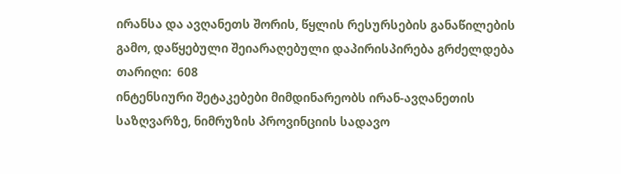ირანსა და ავღანეთს შორის, წყლის რესურსების განაწილების გამო, დაწყებული შეიარაღებული დაპირისპირება გრძელდება
თარიღი:  608
ინტენსიური შეტაკებები მიმდინარეობს ირან-ავღანეთის საზღვარზე, ნიმრუზის პროვინციის სადავო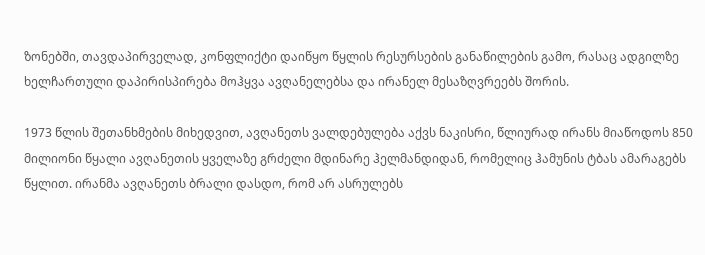ზონებში, თავდაპირველად, კონფლიქტი დაიწყო წყლის რესურსების განაწილების გამო, რასაც ადგილზე ხელჩართული დაპირისპირება მოჰყვა ავღანელებსა და ირანელ მესაზღვრეებს შორის.

1973 წლის შეთანხმების მიხედვით, ავღანეთს ვალდებულება აქვს ნაკისრი, წლიურად ირანს მიაწოდოს 850 მილიონი წყალი ავღანეთის ყველაზე გრძელი მდინარე ჰელმანდიდან, რომელიც ჰამუნის ტბას ამარაგებს წყლით. ირანმა ავღანეთს ბრალი დასდო, რომ არ ასრულებს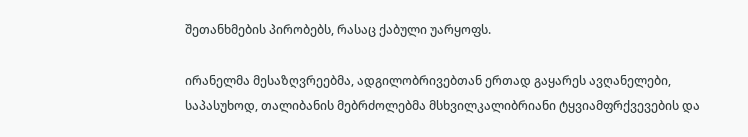შეთანხმების პირობებს, რასაც ქაბული უარყოფს.

ირანელმა მესაზღვრეებმა, ადგილობრივებთან ერთად გაყარეს ავღანელები, საპასუხოდ, თალიბანის მებრძოლებმა მსხვილკალიბრიანი ტყვიამფრქვევების და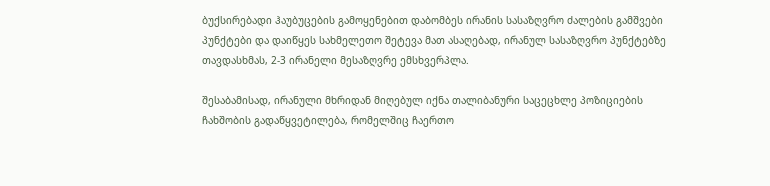ბუქსირებადი ჰაუბუცების გამოყენებით დაბომბეს ირანის სასაზღვრო ძალების გამშვები პუნქტები და დაიწყეს სახმელეთო შეტევა მათ ასაღებად, ირანულ სასაზღვრო პუნქტებზე თავდასხმას, 2-3 ირანელი მესაზღვრე ემსხვერპლა.

შესაბამისად, ირანული მხრიდან მიღებულ იქნა თალიბანური საცეცხლე პოზიციების ჩახშობის გადაწყვეტილება, რომელშიც ჩაერთო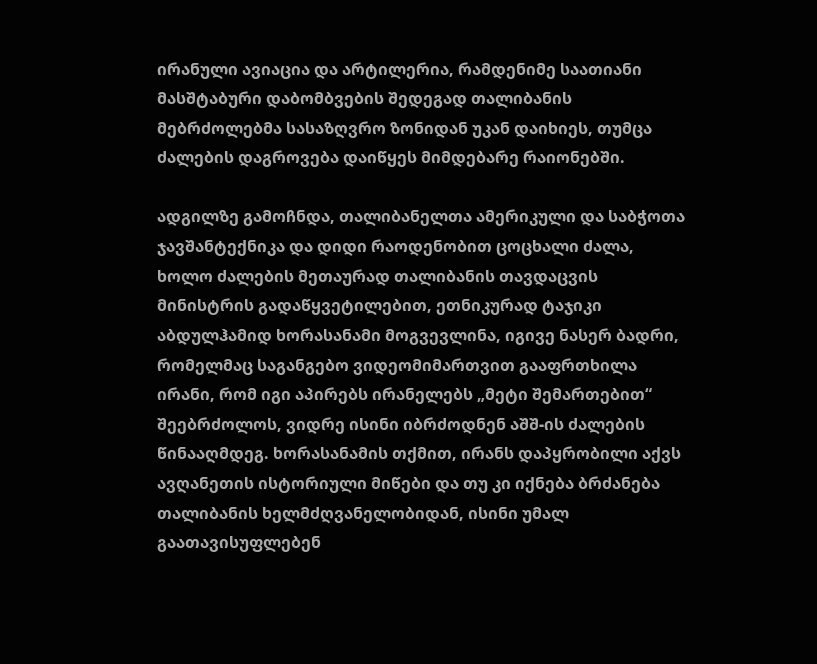ირანული ავიაცია და არტილერია, რამდენიმე საათიანი მასშტაბური დაბომბვების შედეგად თალიბანის მებრძოლებმა სასაზღვრო ზონიდან უკან დაიხიეს, თუმცა ძალების დაგროვება დაიწყეს მიმდებარე რაიონებში.

ადგილზე გამოჩნდა, თალიბანელთა ამერიკული და საბჭოთა ჯავშანტექნიკა და დიდი რაოდენობით ცოცხალი ძალა, ხოლო ძალების მეთაურად თალიბანის თავდაცვის მინისტრის გადაწყვეტილებით, ეთნიკურად ტაჯიკი აბდულჰამიდ ხორასანამი მოგვევლინა, იგივე ნასერ ბადრი, რომელმაც საგანგებო ვიდეომიმართვით გააფრთხილა ირანი, რომ იგი აპირებს ირანელებს „მეტი შემართებით“ შეებრძოლოს, ვიდრე ისინი იბრძოდნენ აშშ-ის ძალების წინააღმდეგ. ხორასანამის თქმით, ირანს დაპყრობილი აქვს ავღანეთის ისტორიული მიწები და თუ კი იქნება ბრძანება თალიბანის ხელმძღვანელობიდან, ისინი უმალ გაათავისუფლებენ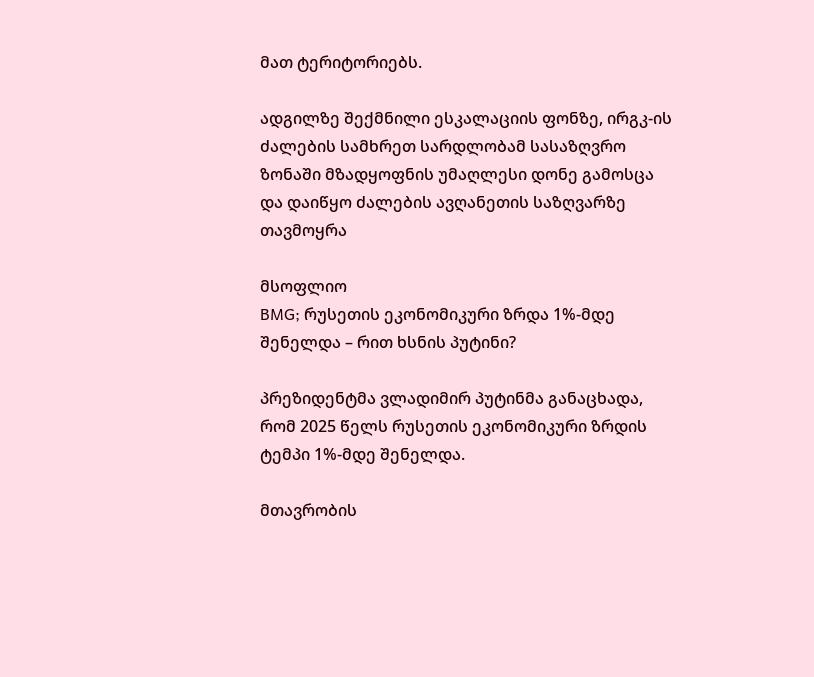მათ ტერიტორიებს.

ადგილზე შექმნილი ესკალაციის ფონზე, ირგკ-ის ძალების სამხრეთ სარდლობამ სასაზღვრო ზონაში მზადყოფნის უმაღლესი დონე გამოსცა და დაიწყო ძალების ავღანეთის საზღვარზე თავმოყრა

მსოფლიო
BMG; რუსეთის ეკონომიკური ზრდა 1%-მდე შენელდა – რით ხსნის პუტინი?

პრეზიდენტმა ვლადიმირ პუტინმა განაცხადა, რომ 2025 წელს რუსეთის ეკონომიკური ზრდის ტემპი 1%-მდე შენელდა.

მთავრობის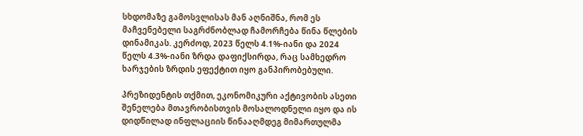სხდომაზე გამოსვლისას მან აღნიშნა, რომ ეს მაჩვენებელი საგრძნობლად ჩამორჩება წინა წლების დინამიკას. კერძოდ, 2023 წელს 4.1%-იანი და 2024 წელს 4.3%-იანი ზრდა დაფიქსირდა, რაც სამხედრო ხარჯების ზრდის ეფექტით იყო განპირობებული.

პრეზიდენტის თქმით, ეკონომიკური აქტივობის ასეთი შენელება მთავრობისთვის მოსალოდნელი იყო და ის დიდწილად ინფლაციის წინააღმდეგ მიმართულმა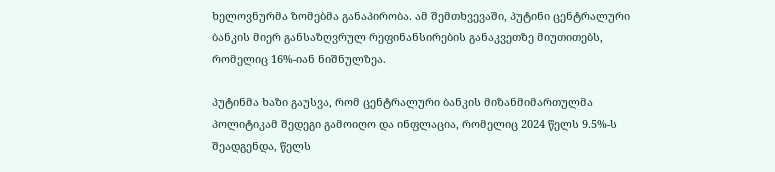ხელოვნურმა ზომებმა განაპირობა. ამ შემთხვევაში, პუტინი ცენტრალური ბანკის მიერ განსაზღვრულ რეფინანსირების განაკვეთზე მიუთითებს, რომელიც 16%-იან ნიშნულზეა.

პუტინმა ხაზი გაუსვა, რომ ცენტრალური ბანკის მიზანმიმართულმა პოლიტიკამ შედეგი გამოიღო და ინფლაცია, რომელიც 2024 წელს 9.5%-ს შეადგენდა, წელს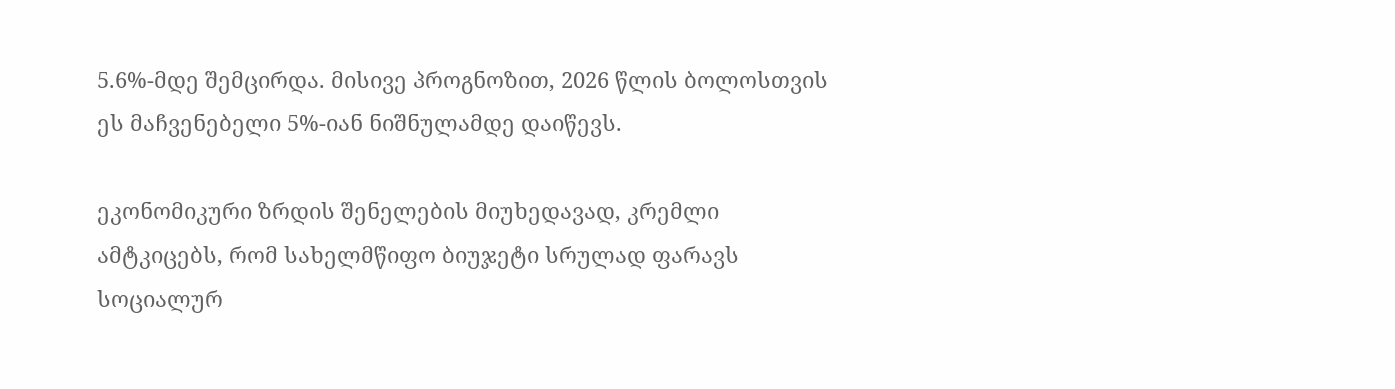5.6%-მდე შემცირდა. მისივე პროგნოზით, 2026 წლის ბოლოსთვის ეს მაჩვენებელი 5%-იან ნიშნულამდე დაიწევს.

ეკონომიკური ზრდის შენელების მიუხედავად, კრემლი ამტკიცებს, რომ სახელმწიფო ბიუჯეტი სრულად ფარავს სოციალურ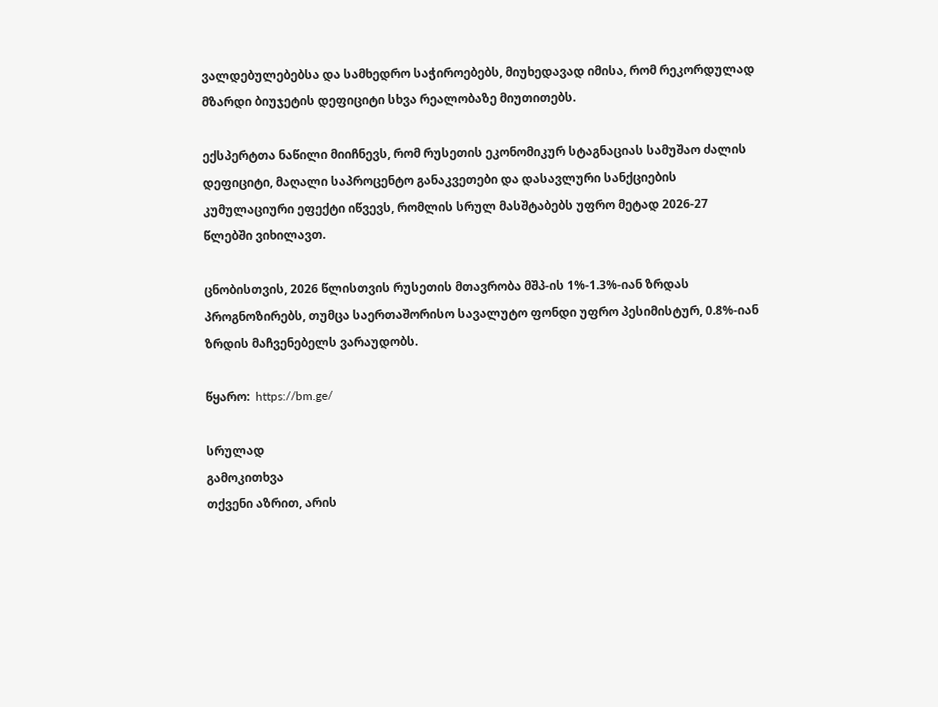ვალდებულებებსა და სამხედრო საჭიროებებს, მიუხედავად იმისა, რომ რეკორდულად მზარდი ბიუჯეტის დეფიციტი სხვა რეალობაზე მიუთითებს.

ექსპერტთა ნაწილი მიიჩნევს, რომ რუსეთის ეკონომიკურ სტაგნაციას სამუშაო ძალის დეფიციტი, მაღალი საპროცენტო განაკვეთები და დასავლური სანქციების კუმულაციური ეფექტი იწვევს, რომლის სრულ მასშტაბებს უფრო მეტად 2026-27 წლებში ვიხილავთ.

ცნობისთვის, 2026 წლისთვის რუსეთის მთავრობა მშპ-ის 1%-1.3%-იან ზრდას პროგნოზირებს, თუმცა საერთაშორისო სავალუტო ფონდი უფრო პესიმისტურ, 0.8%-იან ზრდის მაჩვენებელს ვარაუდობს.

წყარო:  https://bm.ge/

სრულად
გამოკითხვა
თქვენი აზრით, არის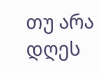თუ არა დღეს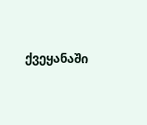ქვეყანაში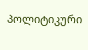პოლიტიკური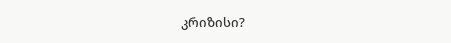კრიზისი?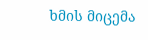ხმის მიცემა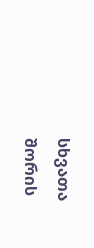სხვათა შორის